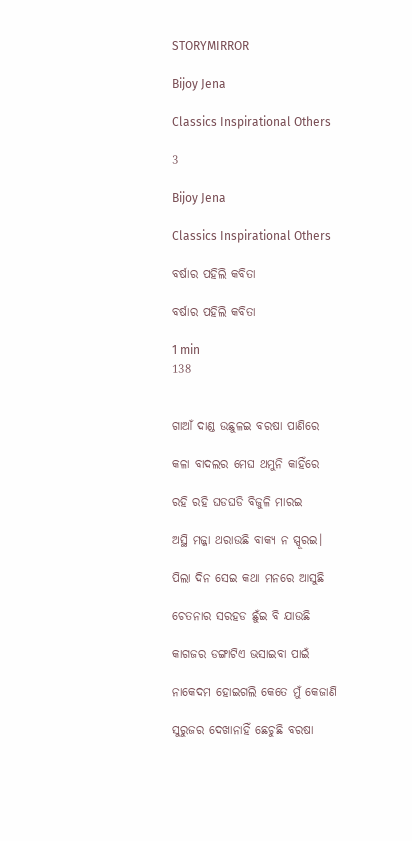STORYMIRROR

Bijoy Jena

Classics Inspirational Others

3

Bijoy Jena

Classics Inspirational Others

ବର୍ଷାର ପହିଲି କବିତା

ବର୍ଷାର ପହିଲି କବିତା

1 min
138


ଗାଆଁ ଦାଣ୍ଡ ଉଛୁଳଇ ବରଷା ପାଣିରେ

କଳା ବାଦଲର ମେଘ ଥମୁନି କାହିଁରେ

ରହି ରହି ଘଡଘଡି ବିଜୁଳି ମାରଇ

ଅସ୍ଥି ମଜ୍ଜା ଥରାଉଛି ବାକ୍ୟ ନ ସ୍ପୂରଇ।

ପିଲା ଦିନ ସେଇ କଥା ମନରେ ଆସୁଛି

ଚେତନାର ସରହଡ ଛୁଁଇ ବି ଯାଉଛି

କାଗଜର ଡଙ୍ଗାଟିଏ ଭସାଇବା ପାଇଁ

ନାକେଦମ ହୋଇଗଲି କେତେ ମୁଁ କେଜାଣି

ସୁରୁଜର ଦେଖାନାହିଁ ଛେଚୁଛି ବରଷା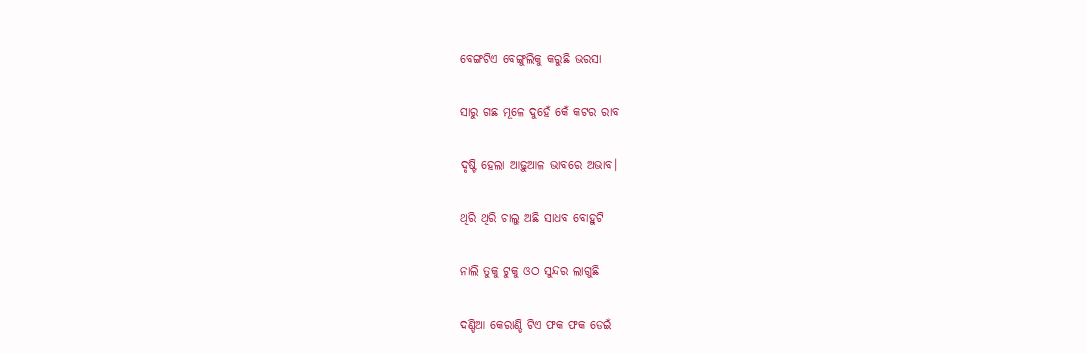ବେଙ୍ଗଟିଏ ବେଙ୍ଗୁଲିକୁ କରୁଛି ଭରସା

ସାରୁ ଗଛ ମୂଳେ ଦୁହେଁ କେଁ କଟର ରାବ

ଦୃଷ୍ଟି ହେଲା ଆଢ଼ୁଆଳ ଭାବରେ ଅଭାବ।

ଥିରି ଥିରି ଚାଲୁ ଅଛି ସାଧବ ବୋହୁଟି

ନାଲି ତୁକୁ ଟୁକୁ ଓଠ ସୁନ୍ଦର ଲାଗୁଛି

ଦଣ୍ଡିଆ କେରାଣ୍ଡି ଟିଏ ଫକ ଫକ ଡେଇଁ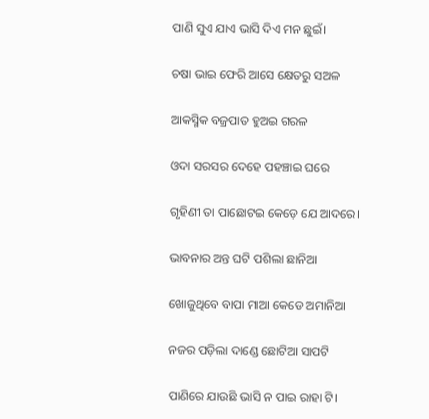ପାଣି ସୁଏ ଯାଏ ଭାସି ଦିଏ ମନ ଛୁଇଁ।

ଚଷା ଭାଇ ଫେରି ଆସେ କ୍ଷେତରୁ ସଅଳ

ଆକସ୍ମିକ ବଜ୍ରପାତ ହୁଅଇ ଗରଳ

ଓଦା ସରସର ଦେହେ ପହଞ୍ଚାଇ ଘରେ

ଗୃହିଣୀ ତା ପାଛୋଟଇ କେଡ଼େ ଯେ ଆଦରେ।

ଭାବନାର ଅନ୍ତ ଘଟି ପଶିଲା ଛାନିଆ

ଖୋଜୁଥିବେ ବାପା ମାଆ କେଡେ ଅମାନିଆ

ନଜର ପଡ଼ିଲା ଦାଣ୍ଡେ ଛୋଟିଆ ସାପଟି

ପାଣିରେ ଯାଉଛି ଭାସି ନ ପାଇ ରାହା ଟି।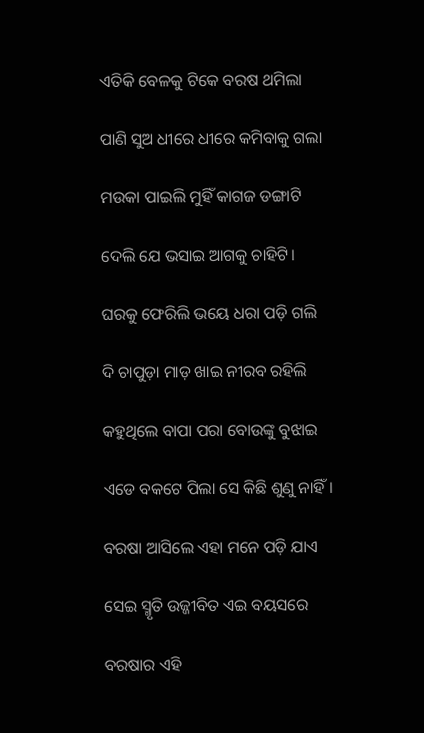ଏତିକି ବେଳକୁ ଟିକେ ବରଷ ଥମିଲା

ପାଣି ସୁଅ ଧୀରେ ଧୀରେ କମିବାକୁ ଗଲା

ମଉକା ପାଇଲି ମୁହିଁ କାଗଜ ଡଙ୍ଗାଟି

ଦେଲି ଯେ ଭସାଇ ଆଗକୁ ଚାହିଟି।

ଘରକୁ ଫେରିଲି ଭୟେ ଧରା ପଡ଼ି ଗଲି

ଦି ଚାପୁଡ଼ା ମାଡ଼ ଖାଇ ନୀରବ ରହିଲି

କହୁଥିଲେ ବାପା ପରା ବୋଉଙ୍କୁ ବୁଝାଇ

ଏଡେ ବକଟେ ପିଲା ସେ କିଛି ଶୁଣୁ ନାହିଁ।

ବରଷା ଆସିଲେ ଏହା ମନେ ପଡ଼ି ଯାଏ

ସେଇ ସ୍ମୃତି ଉଜ୍ଜୀବିତ ଏଇ ବୟସରେ

ବରଷାର ଏହି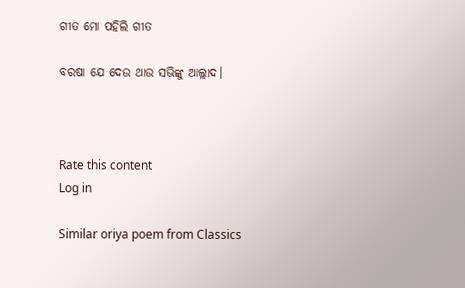ଗୀତ ମୋ ପହିଲି ଗୀତ

ବରଷା ଯେ ଦେଉ ଥାଉ ସଭିଙ୍କୁ ଆଲ୍ଲାଦ।



Rate this content
Log in

Similar oriya poem from Classics